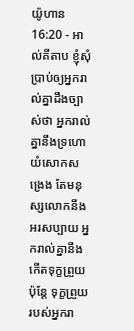យ៉ូហាន 16:20 - អាល់គីតាប ខ្ញុំសុំប្រាប់ឲ្យអ្នករាល់គ្នាដឹងច្បាស់ថា អ្នករាល់គ្នានឹងទ្រហោយំសោកសង្រេង តែមនុស្សលោកនឹងអរសប្បាយ អ្នករាល់គ្នានឹងកើតទុក្ខព្រួយ ប៉ុន្ដែ ទុក្ខព្រួយរបស់អ្នករា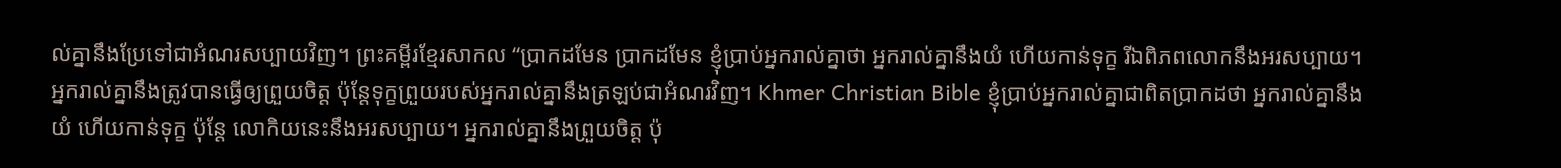ល់គ្នានឹងប្រែទៅជាអំណរសប្បាយវិញ។ ព្រះគម្ពីរខ្មែរសាកល “ប្រាកដមែន ប្រាកដមែន ខ្ញុំប្រាប់អ្នករាល់គ្នាថា អ្នករាល់គ្នានឹងយំ ហើយកាន់ទុក្ខ រីឯពិភពលោកនឹងអរសប្បាយ។ អ្នករាល់គ្នានឹងត្រូវបានធ្វើឲ្យព្រួយចិត្ត ប៉ុន្តែទុក្ខព្រួយរបស់អ្នករាល់គ្នានឹងត្រឡប់ជាអំណរវិញ។ Khmer Christian Bible ខ្ញុំប្រាប់អ្នករាល់គ្នាជាពិតប្រាកដថា អ្នករាល់គ្នានឹងយំ ហើយកាន់ទុក្ខ ប៉ុន្ដែ លោកិយនេះនឹងអរសប្បាយ។ អ្នករាល់គ្នានឹងព្រួយចិត្ដ ប៉ុ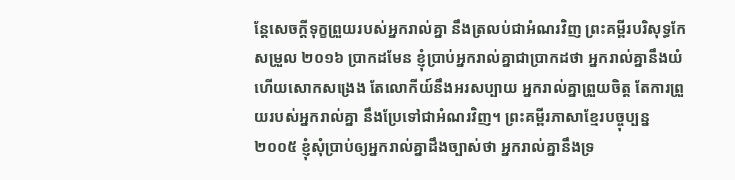ន្ដែសេចក្ដីទុក្ខព្រួយរបស់អ្នករាល់គ្នា នឹងត្រលប់ជាអំណរវិញ ព្រះគម្ពីរបរិសុទ្ធកែសម្រួល ២០១៦ ប្រាកដមែន ខ្ញុំប្រាប់អ្នករាល់គ្នាជាប្រាកដថា អ្នករាល់គ្នានឹងយំ ហើយសោកសង្រេង តែលោកីយ៍នឹងអរសប្បាយ អ្នករាល់គ្នាព្រួយចិត្ត តែការព្រួយរបស់អ្នករាល់គ្នា នឹងប្រែទៅជាអំណរវិញ។ ព្រះគម្ពីរភាសាខ្មែរបច្ចុប្បន្ន ២០០៥ ខ្ញុំសុំប្រាប់ឲ្យអ្នករាល់គ្នាដឹងច្បាស់ថា អ្នករាល់គ្នានឹងទ្រ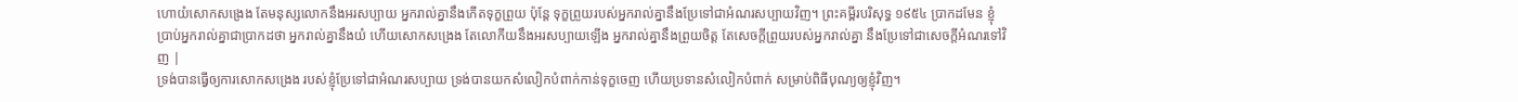ហោយំសោកសង្រេង តែមនុស្សលោកនឹងអរសប្បាយ អ្នករាល់គ្នានឹងកើតទុក្ខព្រួយ ប៉ុន្តែ ទុក្ខព្រួយរបស់អ្នករាល់គ្នានឹងប្រែទៅជាអំណរសប្បាយវិញ។ ព្រះគម្ពីរបរិសុទ្ធ ១៩៥៤ ប្រាកដមែន ខ្ញុំប្រាប់អ្នករាល់គ្នាជាប្រាកដថា អ្នករាល់គ្នានឹងយំ ហើយសោកសង្រេង តែលោកីយនឹងអរសប្បាយឡើង អ្នករាល់គ្នានឹងព្រួយចិត្ត តែសេចក្ដីព្រួយរបស់អ្នករាល់គ្នា នឹងប្រែទៅជាសេចក្ដីអំណរទៅវិញ |
ទ្រង់បានធ្វើឲ្យការសោកសង្រេង របស់ខ្ញុំប្រែទៅជាអំណរសប្បាយ ទ្រង់បានយកសំលៀកបំពាក់កាន់ទុក្ខចេញ ហើយប្រទានសំលៀកបំពាក់ សម្រាប់ពិធីបុណ្យឲ្យខ្ញុំវិញ។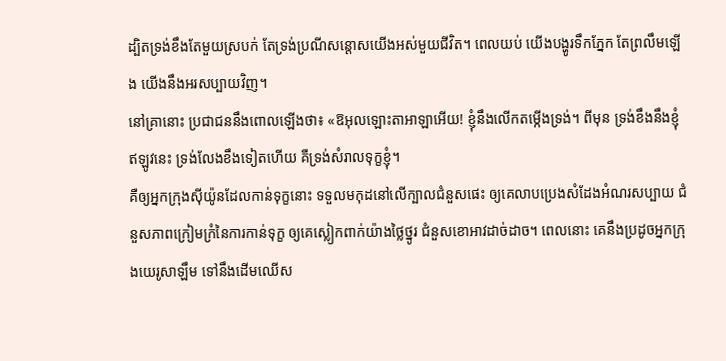ដ្បិតទ្រង់ខឹងតែមួយស្របក់ តែទ្រង់ប្រណីសន្ដោសយើងអស់មួយជីវិត។ ពេលយប់ យើងបង្ហូរទឹកភ្នែក តែព្រលឹមឡើង យើងនឹងអរសប្បាយវិញ។
នៅគ្រានោះ ប្រជាជននឹងពោលឡើងថា៖ «ឱអុលឡោះតាអាឡាអើយ! ខ្ញុំនឹងលើកតម្កើងទ្រង់។ ពីមុន ទ្រង់ខឹងនឹងខ្ញុំ ឥឡូវនេះ ទ្រង់លែងខឹងទៀតហើយ គឺទ្រង់សំរាលទុក្ខខ្ញុំ។
គឺឲ្យអ្នកក្រុងស៊ីយ៉ូនដែលកាន់ទុក្ខនោះ ទទួលមកុដនៅលើក្បាលជំនួសផេះ ឲ្យគេលាបប្រេងសំដែងអំណរសប្បាយ ជំនួសភាពក្រៀមក្រំនៃការកាន់ទុក្ខ ឲ្យគេស្លៀកពាក់យ៉ាងថ្លៃថ្នូរ ជំនួសខោអាវដាច់ដាច។ ពេលនោះ គេនឹងប្រដូចអ្នកក្រុងយេរូសាឡឹម ទៅនឹងដើមឈើស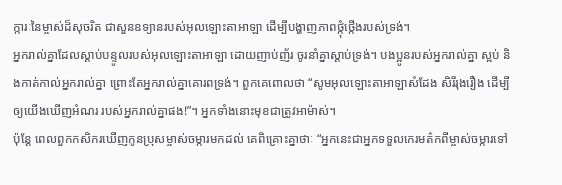ក្ការៈនៃម្ចាស់ដ៏សុចរិត ជាសួនឧទ្យានរបស់អុលឡោះតាអាឡា ដើម្បីបង្ហាញភាពថ្កុំថ្កើងរបស់ទ្រង់។
អ្នករាល់គ្នាដែលស្ដាប់បន្ទូលរបស់អុលឡោះតាអាឡា ដោយញាប់ញ័រ ចូរនាំគ្នាស្ដាប់ទ្រង់។ បងប្អូនរបស់អ្នករាល់គ្នា ស្អប់ និងកាត់កាល់អ្នករាល់គ្នា ព្រោះតែអ្នករាល់គ្នាគោរពទ្រង់។ ពួកគេពោលថា “សូមអុលឡោះតាអាឡាសំដែង សិរីរុងរឿង ដើម្បីឲ្យយើងឃើញអំណរ របស់អ្នករាល់គ្នាផង!”។ អ្នកទាំងនោះមុខជាត្រូវអាម៉ាស់។
ប៉ុន្ដែ ពេលពួកកសិករឃើញកូនប្រុសម្ចាស់ចម្ការមកដល់ គេពិគ្រោះគ្នាថាៈ “អ្នកនេះជាអ្នកទទួលកេរមត៌កពីម្ចាស់ចម្ការទៅ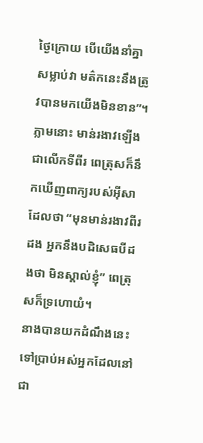ថ្ងៃក្រោយ បើយើងនាំគ្នាសម្លាប់វា មត៌កនេះនឹងត្រូវបានមកយើងមិនខាន”។
ភ្លាមនោះ មាន់រងាវឡើងជាលើកទីពីរ ពេត្រុសក៏នឹកឃើញពាក្យរបស់អ៊ីសាដែលថា “មុនមាន់រងាវពីរដង អ្នកនឹងបដិសេធបីដងថា មិនស្គាល់ខ្ញុំ” ពេត្រុសក៏ទ្រហោយំ។
នាងបានយកដំណឹងនេះទៅប្រាប់អស់អ្នកដែលនៅជា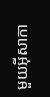មួយអ៊ីសាកា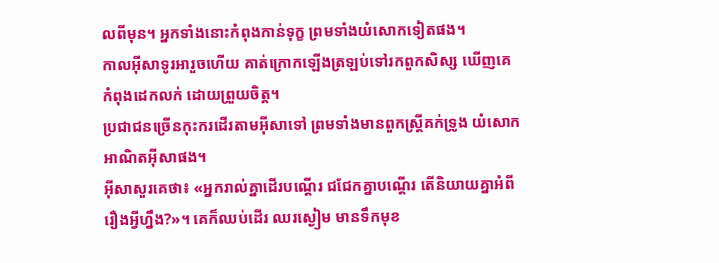លពីមុន។ អ្នកទាំងនោះកំពុងកាន់ទុក្ខ ព្រមទាំងយំសោកទៀតផង។
កាលអ៊ីសាទូរអារួចហើយ គាត់ក្រោកឡើងត្រឡប់ទៅរកពួកសិស្ស ឃើញគេកំពុងដេកលក់ ដោយព្រួយចិត្ដ។
ប្រជាជនច្រើនកុះករដើរតាមអ៊ីសាទៅ ព្រមទាំងមានពួកស្ដ្រីគក់ទ្រូង យំសោកអាណិតអ៊ីសាផង។
អ៊ីសាសួរគេថា៖ «អ្នករាល់គ្នាដើរបណ្ដើរ ជជែកគ្នាបណ្ដើរ តើនិយាយគ្នាអំពីរឿងអ្វីហ្នឹង?»។ គេក៏ឈប់ដើរ ឈរស្ងៀម មានទឹកមុខ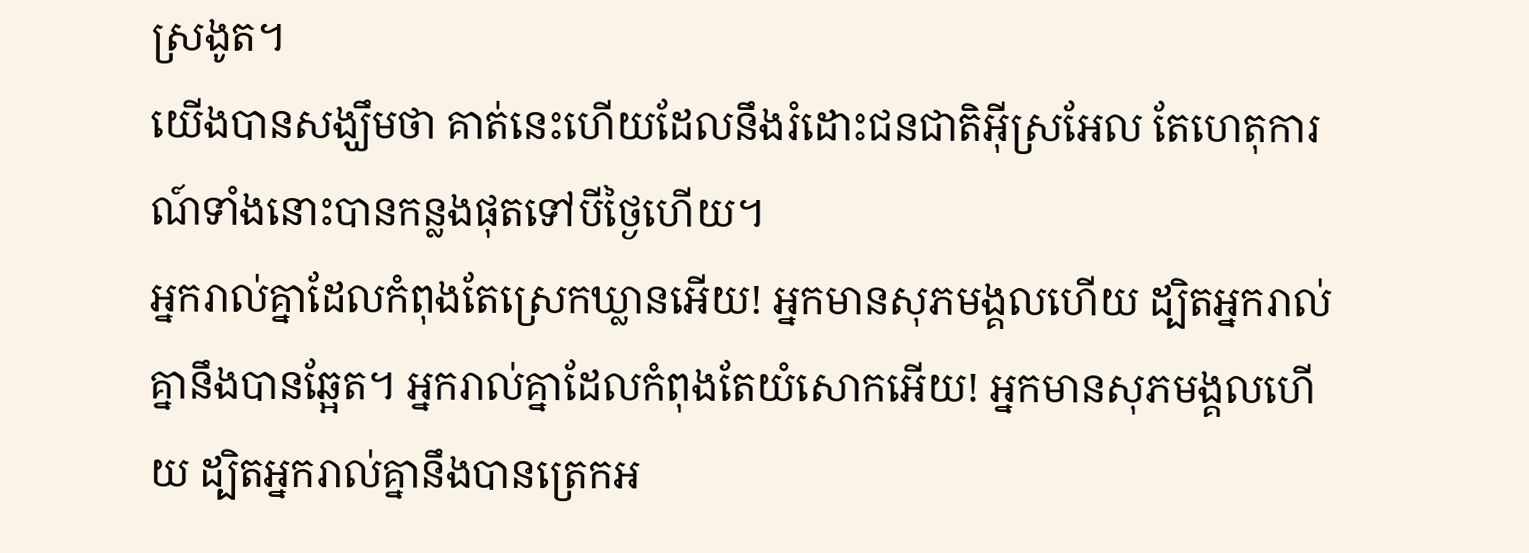ស្រងូត។
យើងបានសង្ឃឹមថា គាត់នេះហើយដែលនឹងរំដោះជនជាតិអ៊ីស្រអែល តែហេតុការណ៍ទាំងនោះបានកន្លងផុតទៅបីថ្ងៃហើយ។
អ្នករាល់គ្នាដែលកំពុងតែស្រេកឃ្លានអើយ! អ្នកមានសុភមង្គលហើយ ដ្បិតអ្នករាល់គ្នានឹងបានឆ្អែត។ អ្នករាល់គ្នាដែលកំពុងតែយំសោកអើយ! អ្នកមានសុភមង្គលហើយ ដ្បិតអ្នករាល់គ្នានឹងបានត្រេកអ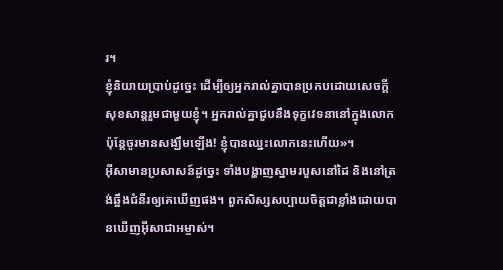រ។
ខ្ញុំនិយាយប្រាប់ដូច្នេះ ដើម្បីឲ្យអ្នករាល់គ្នាបានប្រកបដោយសេចក្ដីសុខសាន្ដរួមជាមួយខ្ញុំ។ អ្នករាល់គ្នាជួបនឹងទុក្ខវេទនានៅក្នុងលោក ប៉ុន្ដែចូរមានសង្ឃឹមឡើង! ខ្ញុំបានឈ្នះលោកនេះហើយ»។
អ៊ីសាមានប្រសាសន៍ដូច្នេះ ទាំងបង្ហាញស្នាមរបួសនៅដៃ និងនៅត្រង់ឆ្អឹងជំនីរឲ្យគេឃើញផង។ ពួកសិស្សសប្បាយចិត្ដជាខ្លាំងដោយបានឃើញអ៊ីសាជាអម្ចាស់។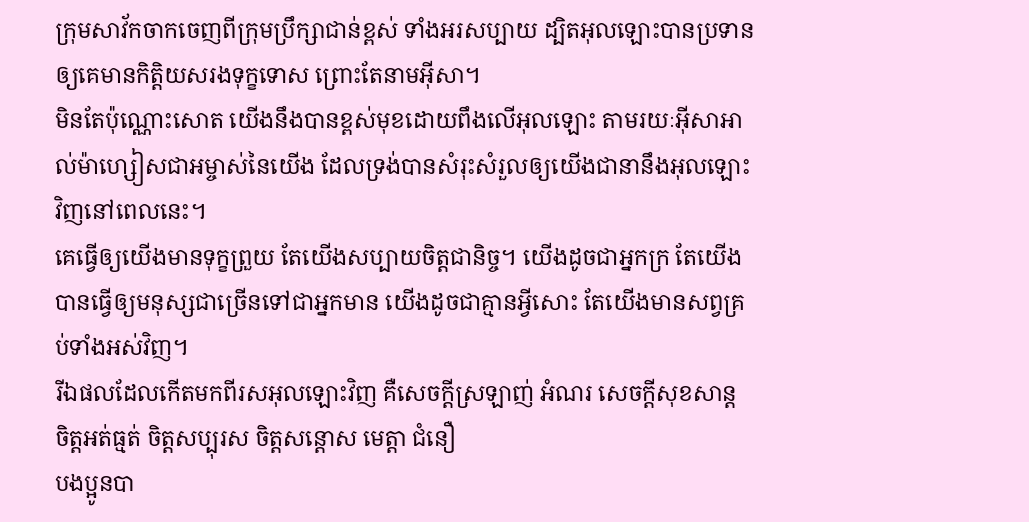ក្រុមសាវ័កចាកចេញពីក្រុមប្រឹក្សាជាន់ខ្ពស់ ទាំងអរសប្បាយ ដ្បិតអុលឡោះបានប្រទានឲ្យគេមានកិត្ដិយសរងទុក្ខទោស ព្រោះតែនាមអ៊ីសា។
មិនតែប៉ុណ្ណោះសោត យើងនឹងបានខ្ពស់មុខដោយពឹងលើអុលឡោះ តាមរយៈអ៊ីសាអាល់ម៉ាហ្សៀសជាអម្ចាស់នៃយើង ដែលទ្រង់បានសំរុះសំរួលឲ្យយើងជានានឹងអុលឡោះវិញនៅពេលនេះ។
គេធ្វើឲ្យយើងមានទុក្ខព្រួយ តែយើងសប្បាយចិត្ដជានិច្ច។ យើងដូចជាអ្នកក្រ តែយើងបានធ្វើឲ្យមនុស្សជាច្រើនទៅជាអ្នកមាន យើងដូចជាគ្មានអ្វីសោះ តែយើងមានសព្វគ្រប់ទាំងអស់វិញ។
រីឯផលដែលកើតមកពីរសអុលឡោះវិញ គឺសេចក្ដីស្រឡាញ់ អំណរ សេចក្ដីសុខសាន្ដ ចិត្ដអត់ធ្មត់ ចិត្ដសប្បុរស ចិត្ដសន្តោស មេត្ដា ជំនឿ
បងប្អូនបា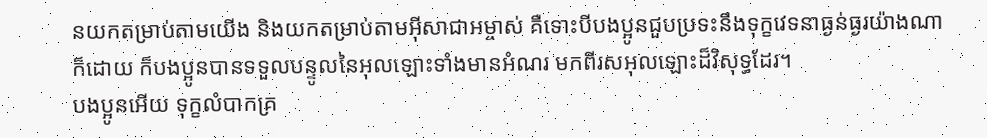នយកតម្រាប់តាមយើង និងយកតម្រាប់តាមអ៊ីសាជាអម្ចាស់ គឺទោះបីបងប្អូនជួបប្រទះនឹងទុក្ខវេទនាធ្ងន់ធ្ងរយ៉ាងណាក៏ដោយ ក៏បងប្អូនបានទទួលបន្ទូលនៃអុលឡោះទាំងមានអំណរ មកពីរសអុលឡោះដ៏វិសុទ្ធដែរ។
បងប្អូនអើយ ទុក្ខលំបាកគ្រ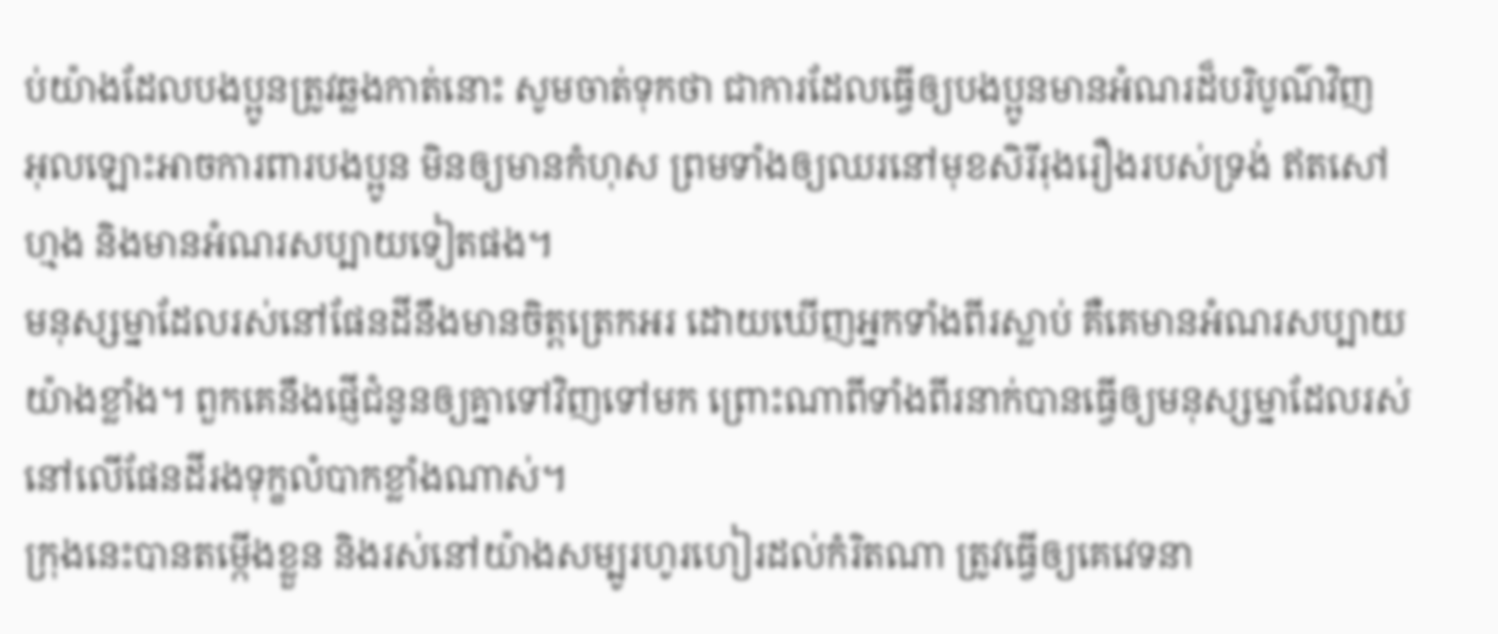ប់យ៉ាងដែលបងប្អូនត្រូវឆ្លងកាត់នោះ សូមចាត់ទុកថា ជាការដែលធ្វើឲ្យបងប្អូនមានអំណរដ៏បរិបូណ៌វិញ
អុលឡោះអាចការពារបងប្អូន មិនឲ្យមានកំហុស ព្រមទាំងឲ្យឈរនៅមុខសិរីរុងរឿងរបស់ទ្រង់ ឥតសៅហ្មង និងមានអំណរសប្បាយទៀតផង។
មនុស្សម្នាដែលរស់នៅផែនដីនឹងមានចិត្ដត្រេកអរ ដោយឃើញអ្នកទាំងពីរស្លាប់ គឺគេមានអំណរសប្បាយយ៉ាងខ្លាំង។ ពួកគេនឹងផ្ញើជំនូនឲ្យគ្នាទៅវិញទៅមក ព្រោះណាពីទាំងពីរនាក់បានធ្វើឲ្យមនុស្សម្នាដែលរស់នៅលើផែនដីរងទុក្ខលំបាកខ្លាំងណាស់។
ក្រុងនេះបានតម្កើងខ្លួន និងរស់នៅយ៉ាងសម្បូរហូរហៀរដល់កំរិតណា ត្រូវធ្វើឲ្យគេវេទនា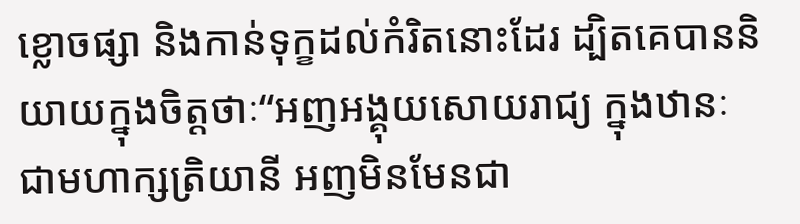ខ្លោចផ្សា និងកាន់ទុក្ខដល់កំរិតនោះដែរ ដ្បិតគេបាននិយាយក្នុងចិត្ដថាៈ“អញអង្គុយសោយរាជ្យ ក្នុងឋានៈជាមហាក្សត្រិយានី អញមិនមែនជា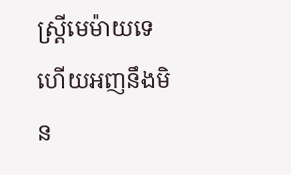ស្ដ្រីមេម៉ាយទេ ហើយអញនឹងមិន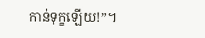កាន់ទុក្ខឡើយ!”។